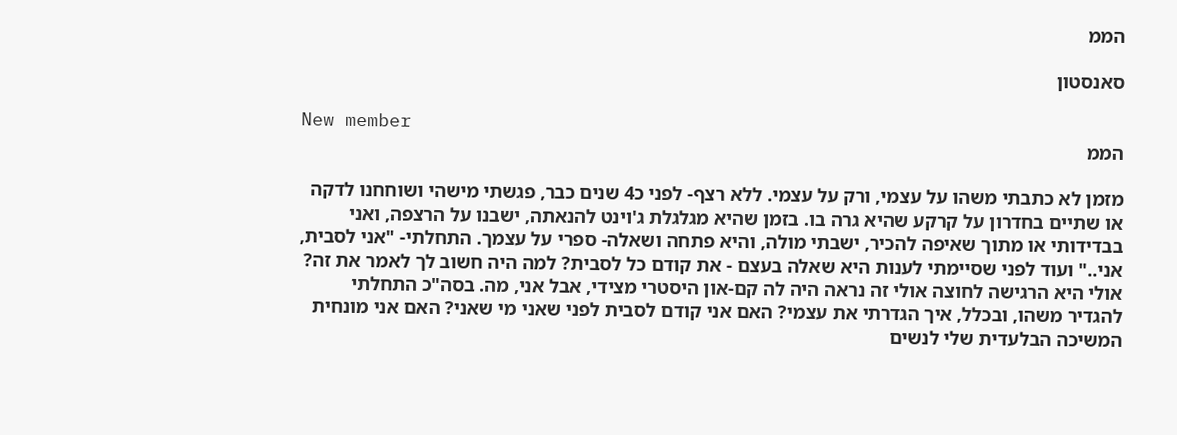הממ

סאנסטון

New member
הממ

מזמן לא כתבתי משהו על עצמי, ורק על עצמי. ללא רצף- לפני כ4 שנים כבר, פגשתי מישהי ושוחחנו לדקה או שתיים בחדרון על קרקע שהיא גרה בו. בזמן שהיא מגלגלת ג'וינט להנאתה, ישבנו על הרצפה, ואני בבדידותי או מתוך שאיפה להכיר, ישבתי מולה, והיא פתחה ושאלה- ספרי על עצמך. התחלתי- "אני לסבית, אני.." ועוד לפני שסיימתי לענות היא שאלה בעצם - את קודם כל לסבית? למה היה חשוב לך לאמר את זה? אולי היא הרגישה לחוצה אולי זה נראה היה לה קם-און היסטרי מצידי, אבל אני, מה. בסה"כ התחלתי להגדיר משהו, ובכלל, איך הגדרתי את עצמי? האם אני קודם לסבית לפני שאני מי שאני? האם אני מונחית המשיכה הבלעדית שלי לנשים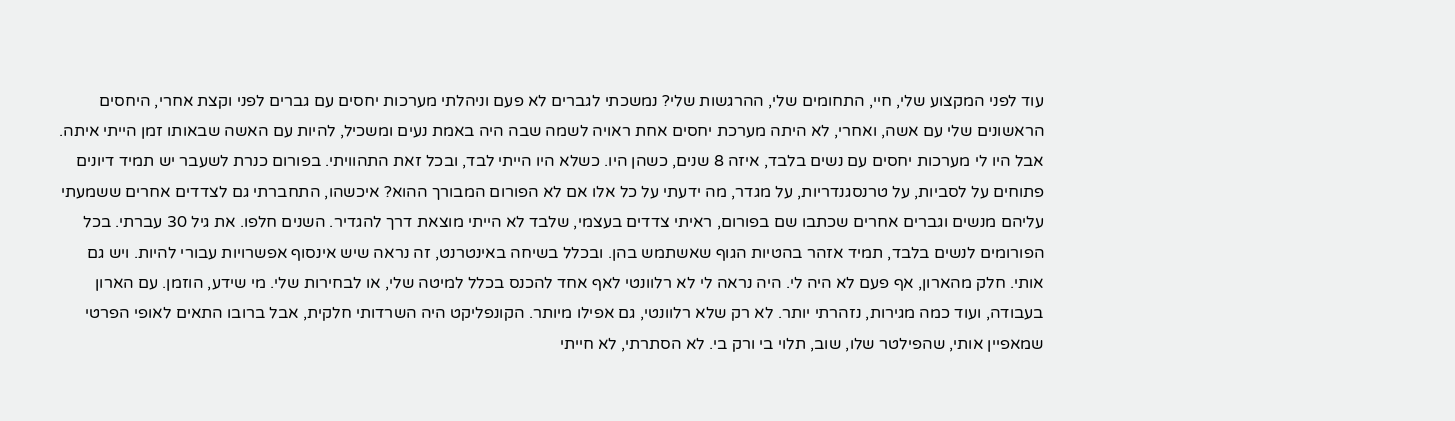עוד לפני המקצוע שלי, חיי, התחומים שלי, ההרגשות שלי? נמשכתי לגברים לא פעם וניהלתי מערכות יחסים עם גברים לפני וקצת אחרי, היחסים הראשונים שלי עם אשה, ואחרי, לא היתה מערכת יחסים אחת ראויה לשמה שבה היה באמת נעים ומשכיל, להיות עם האשה שבאותו זמן הייתי איתה. אבל היו לי מערכות יחסים עם נשים בלבד, איזה 8 שנים, כשהן היו. כשלא היו הייתי לבד, ובכל זאת התהוויתי. בפורום כנרת לשעבר יש תמיד דיונים פתוחים על לסביות, על טרנסגנדריות, על מגדר, מה ידעתי על כל אלו אם לא הפורום המבורך ההוא? איכשהו, התחברתי גם לצדדים אחרים ששמעתי עליהם מנשים וגברים אחרים שכתבו שם בפורום, ראיתי צדדים בעצמי, שלבד לא הייתי מוצאת דרך להגדיר. השנים חלפו. את גיל 30 עברתי. בכל הפורומים לנשים בלבד, תמיד אזהר בהטיות הגוף שאשתמש בהן. ובכלל בשיחה באינטרנט, זה נראה שיש אינסוף אפשרויות עבורי להיות. ויש גם אותי. חלק מהארון, אף פעם לא היה לי. היה נראה לי לא רלוונטי לאף אחד להכנס בכלל למיטה שלי, או לבחירות שלי. מי שידע, הוזמן. עם הארון בעבודה, ועוד כמה מגירות, נזהרתי יותר. לא רק שלא רלוונטי, גם אפילו מיותר. הקונפליקט היה השרדותי חלקית, אבל ברובו התאים לאופי הפרטי שמאפיין אותי, שהפילטר שלו, שוב, תלוי בי ורק בי. לא הסתרתי, לא חייתי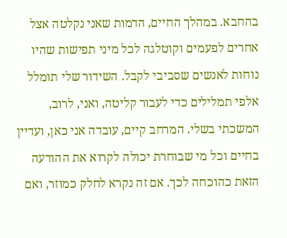בהחבא. במהלך החיים, הדמות שאני נקלטה אצל אחרים לפעמים וקוטלגה לכל מיני תפישות שהיו נוחות לאנשים שסביבי לקבל. השידור שלי תומלל אלפי תמלילים כדי לעבור קליטה, ואני, לרוב, המשכתי בשלי. המרחב קיים, עובדה אני כאן, ועדיין בחיים וכל מי שבוחרת יכולה לקרוא את ההודעה הזאת כהוכחה לכך. אם זה נקרא לחלק כמוזר, ואם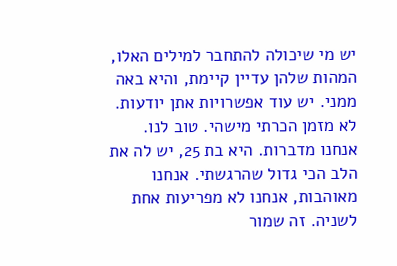יש מי שיכולה להתחבר למילים האלו, המהות שלהן עדיין קיימת, והיא באה ממני. יש עוד אפשרויות אתן יודעות. לא מזמן הכרתי מישהי. טוב לנו. אנחנו מדברות. היא בת 25, יש לה את הלב הכי גדול שהרגשתי. אנחנו מאוהבות, אנחנו לא מפריעות אחת לשניה. זה שמור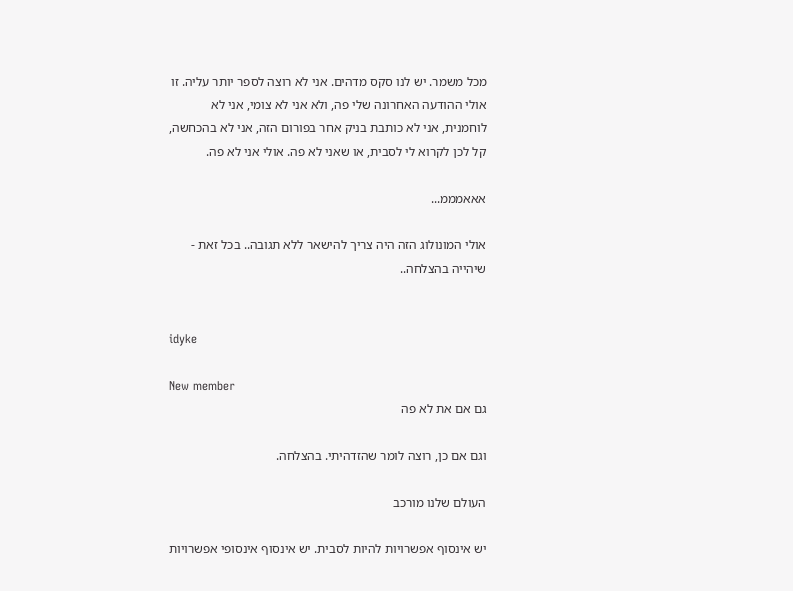מכל משמר. יש לנו סקס מדהים. אני לא רוצה לספר יותר עליה. זו אולי ההודעה האחרונה שלי פה, ולא אני לא צומי, אני לא לוחמנית, אני לא כותבת בניק אחר בפורום הזה, אני לא בהכחשה, קל לכן לקרוא לי לסבית, או שאני לא פה. אולי אני לא פה.

אאאמממ...

אולי המונולוג הזה היה צריך להישאר ללא תגובה.. בכל זאת - שיהייה בהצלחה..


idyke

New member
גם אם את לא פה

וגם אם כן, רוצה לומר שהזדהיתי. בהצלחה.

העולם שלנו מורכב

יש אינסוף אפשרויות להיות לסבית. יש אינסוף אינסופי אפשרויות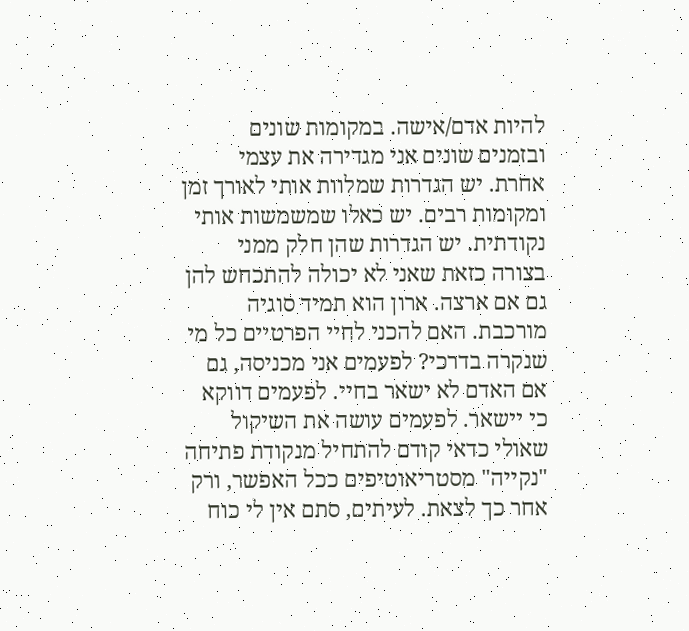להיות אדם/אישה. במקומות שונים ובזמנים שונים אני מגדירה את עצמי אחרת. יש הגדרות שמלוות אותי לאורך זמן ומקומות רבים. יש כאלו שמשמשות אותי נקודתית. יש הגדרות שהן חלק ממני בצורה כזאת שאני לא יכולה להתכחש להן גם אם ארצה. ארון הוא תמיד סוגיה מורכבת. האם להכני לחיי הפרטיים כל מי שנקרה בדרכי? לפעמים אני מכניסה, גם אם האדם לא ישאר בחיי. לפעמים דווקא כי יישאר. לפעמים עושה את השיקול שאולי כדאי קודם להתחיל מנקודת פתיחה "נקייה" מסטריאוטיפים ככל האפשר, ורק אחר כך לצאת. לעיתים, סתם אין לי כוח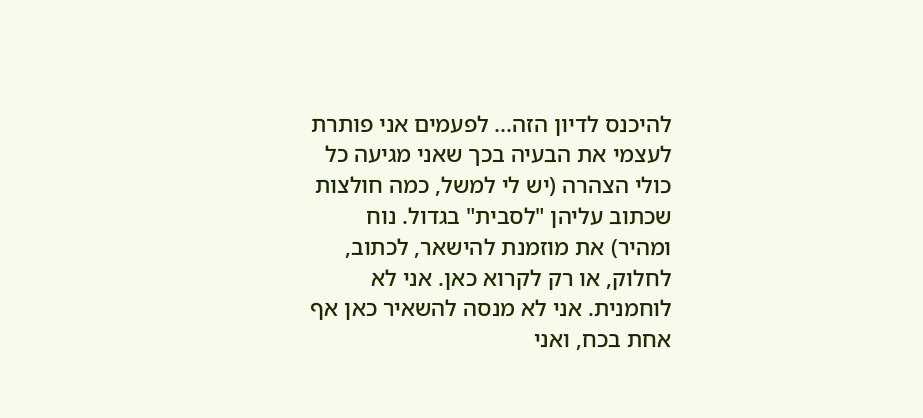להיכנס לדיון הזה... לפעמים אני פותרת לעצמי את הבעיה בכך שאני מגיעה כל כולי הצהרה (יש לי למשל, כמה חולצות שכתוב עליהן "לסבית" בגדול. נוח ומהיר) את מוזמנת להישאר, לכתוב, לחלוק, או רק לקרוא כאן. אני לא לוחמנית. אני לא מנסה להשאיר כאן אף אחת בכח, ואני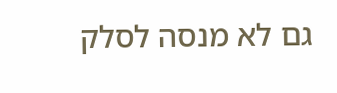גם לא מנסה לסלק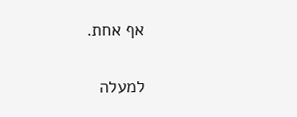אף אחת.

למעלה